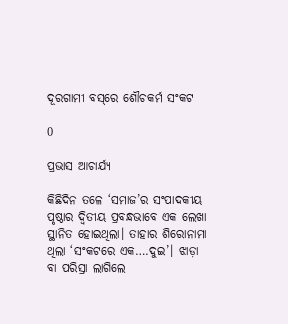ଦୂରଗାମୀ ବସ୍‌ରେ ଶୌଚକର୍ମ ସଂକଟ

0

ପ୍ରଭାସ ଆଚାର୍ଯ୍ୟ

କିଛିଦିନ ତଳେ ‘ସମାଜ’ର ସଂପାଦକୀୟ ପୃଷ୍ଠାର ଦ୍ବିତୀୟ ପ୍ରବନ୍ଧଭାବେ ଏକ ଲେଖା ସ୍ଥାନିତ ହୋଇଥିଲା। ତାହାର ଶିରୋନାମା ଥିଲା ‘ସଂକଟରେ ଏକ….ଦୁଇ’। ଝାଡ଼ା ବା ପରିସ୍ରା ଲାଗିଲେ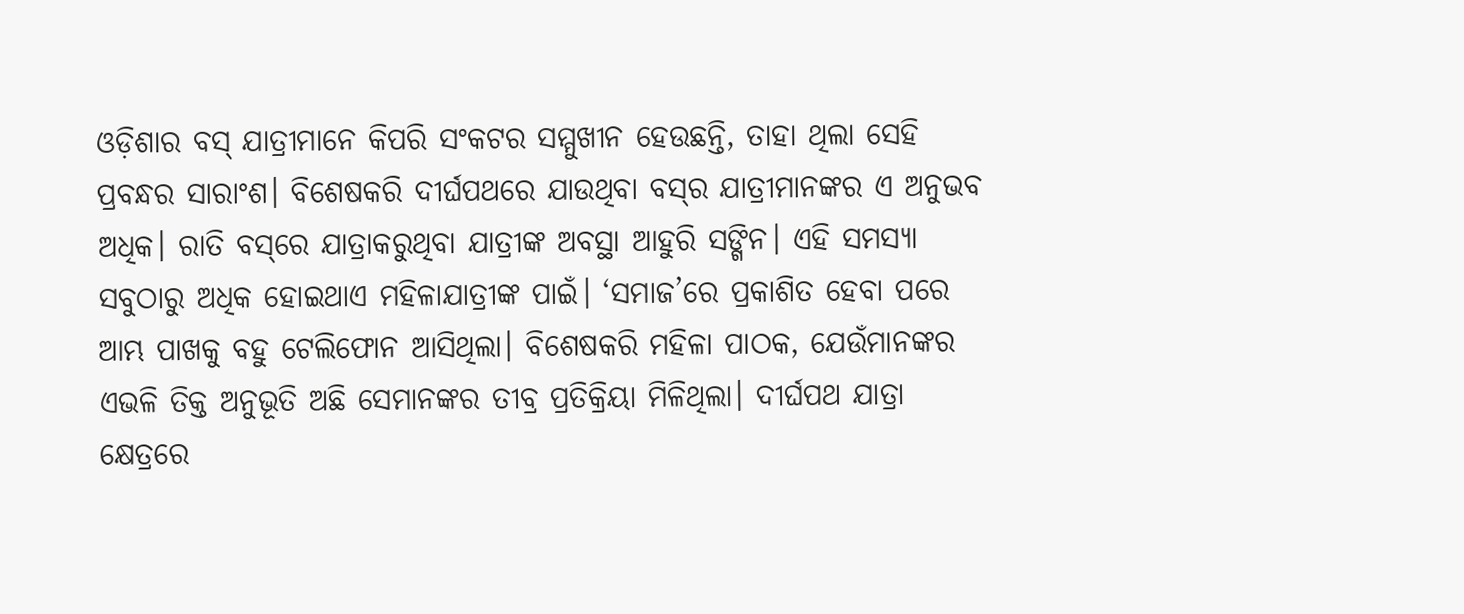ଓଡ଼ିଶାର ବସ୍‌ ଯାତ୍ରୀମାନେ କିପରି ସଂକଟର ସମ୍ମୁଖୀନ ହେଉଛନ୍ତି, ତାହା ଥିଲା ସେହି ପ୍ରବନ୍ଧର ସାରାଂଶ। ବିଶେଷକରି ଦୀର୍ଘପଥରେ ଯାଉଥିବା ବସ୍‌ର ଯାତ୍ରୀମାନଙ୍କର ଏ ଅନୁଭବ ଅଧିକ। ରାତି ବସ୍‌ରେ ଯାତ୍ରାକରୁଥିବା ଯାତ୍ରୀଙ୍କ ଅବସ୍ଥା ଆହୁରି ସଙ୍ଗିନ। ଏହି ସମସ୍ୟା ସବୁଠାରୁ ଅଧିକ ହୋଇଥାଏ ମହିଳାଯାତ୍ରୀଙ୍କ ପାଇଁ। ‘ସମାଜ’ରେ ପ୍ରକାଶିତ ହେବା ପରେ ଆମ୍ଭ ପାଖକୁ ବହୁ ଟେଲିଫୋନ ଆସିଥିଲା। ବିଶେଷକରି ମହିଳା ପାଠକ, ଯେଉଁମାନଙ୍କର ଏଭଳି ତିକ୍ତ ଅନୁଭୂତି ଅଛି ସେମାନଙ୍କର ତୀବ୍ର ପ୍ରତିକ୍ରିୟା ମିଳିଥିଲା। ଦୀର୍ଘପଥ ଯାତ୍ରା କ୍ଷେତ୍ରରେ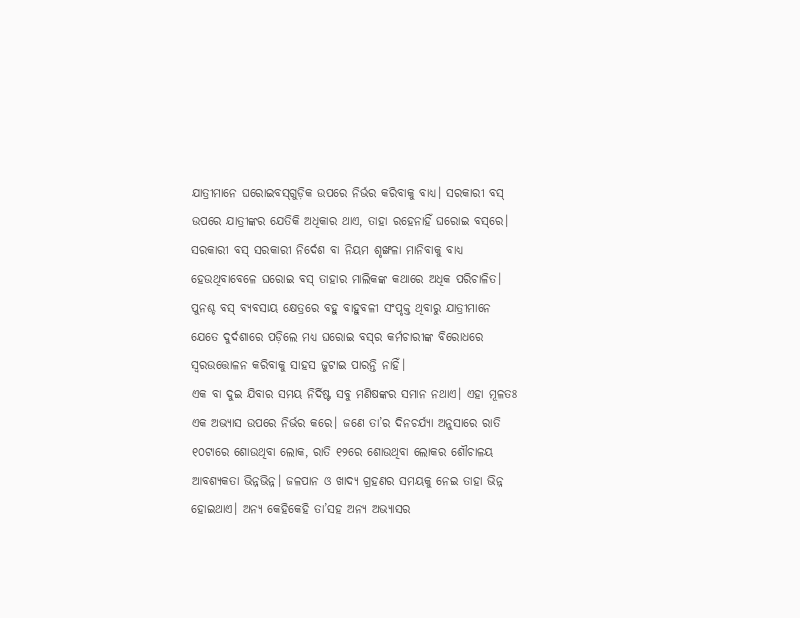ଯାତ୍ରୀମାନେ ଘରୋଇବସ୍‌ଗୁଡ଼ିକ ଉପରେ ନିର୍ଭର କରିବାକୁ ବାଧ୍ୟ। ସରକାରୀ ବସ୍‌ ଉପରେ ଯାତ୍ରୀଙ୍କର ଯେତିକି ଅଧିକାର ଥାଏ, ତାହା ରହେନାହିଁ ଘରୋଇ ବସ୍‌ରେ। ସରକାରୀ ବସ୍‌ ସରକାରୀ ନିର୍ଦେଶ ବା ନିୟମ ଶୃଙ୍ଖଳା ମାନିବାକୁ ବାଧ୍ୟ ହେଉଥିବାବେଳେ ଘରୋଇ ବସ୍‌ ତାହାର ମାଲିକଙ୍କ କଥାରେ ଅଧିକ ପରିଚାଳିତ। ପୁନଶ୍ଚ ବସ୍‌ ବ୍ୟବସାୟ କ୍ଷେତ୍ରରେ ବହୁ ବାହୁବଳୀ ସଂପୃକ୍ତ ଥିବାରୁ ଯାତ୍ରୀମାନେ ଯେତେ ଦୁର୍ଦଶାରେ ପଡ଼ିଲେ ମଧ୍ୟ ଘରୋଇ ବସ୍‌ର କର୍ମଚାରୀଙ୍କ ବିରୋଧରେ ସ୍ବରଉତ୍ତୋଳନ କରିବାକୁ ସାହସ ଜୁଟାଇ ପାରନ୍ତି ନାହିଁ।
ଏକ ବା ଦୁଇ ଯିବାର ସମୟ ନିର୍ଦିଷ୍ଟ ସବୁ ମଣିଷଙ୍କର ସମାନ ନଥାଏ। ଏହା ମୂଳତଃ ଏକ ଅଭ୍ୟାସ ଉପରେ ନିର୍ଭର କରେ। ଜଣେ ତା’ର ଦିନଚର୍ଯ୍ୟା ଅନୁସାରେ ରାତି ୧୦ଟାରେ ଶୋଉଥିବା ଲୋକ, ରାତି ୧୨ରେ ଶୋଉଥିବା ଲୋକର ଶୌଚାଳୟ ଆବଶ୍ୟକତା ଭିନ୍ନଭିନ୍ନ। ଜଳପାନ ଓ ଖାଦ୍ୟ ଗ୍ରହଣର ସମୟକୁ ନେଇ ତାହା ଭିନ୍ନ ହୋଇଥାଏ। ଅନ୍ୟ କେହିକେହି ତା’ସହ ଅନ୍ୟ ଅଭ୍ୟାସର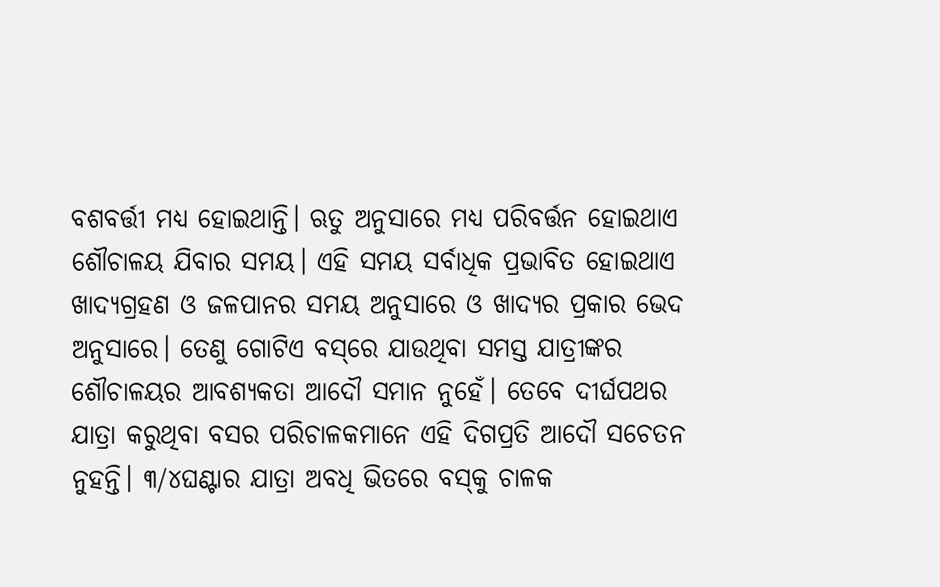ବଶବର୍ତ୍ତୀ ମଧ୍ୟ ହୋଇଥାନ୍ତି। ଋତୁ ଅନୁସାରେ ମଧ୍ୟ ପରିବର୍ତ୍ତନ ହୋଇଥାଏ ଶୌଚାଳୟ ଯିବାର ସମୟ। ଏହି ସମୟ ସର୍ବାଧିକ ପ୍ରଭାବିତ ହୋଇଥାଏ ଖାଦ୍ୟଗ୍ରହଣ ଓ ଜଳପାନର ସମୟ ଅନୁସାରେ ଓ ଖାଦ୍ୟର ପ୍ରକାର ଭେଦ ଅନୁସାରେ। ତେଣୁ ଗୋଟିଏ ବସ୍‌ରେ ଯାଉଥିବା ସମସ୍ତ ଯାତ୍ରୀଙ୍କର ଶୌଚାଳୟର ଆବଶ୍ୟକତା ଆଦୌ ସମାନ ନୁହେଁ। ତେବେ ଦୀର୍ଘପଥର ଯାତ୍ରା କରୁଥିବା ବସର ପରିଚାଳକମାନେ ଏହି ଦିଗପ୍ରତି ଆଦୌ ସଚେତନ ନୁହନ୍ତି। ୩/୪ଘଣ୍ଟାର ଯାତ୍ରା ଅବଧି ଭିତରେ ବସ୍‌କୁ ଚାଳକ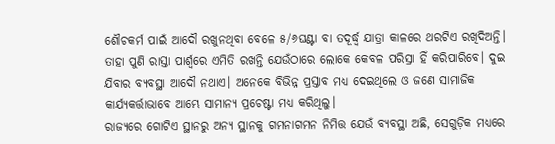ଶୌଚକର୍ମ ପାଇଁ ଆଦୌ ରଖୁନଥିବା ବେଳେ ୫/୬ଘଣ୍ଟା ବା ତଦୂର୍ଦ୍ଧ୍ବ ଯାତ୍ରା କାଳରେ ଥରଟିଏ ରଖିଦିଅନ୍ତି। ତାହା ପୁଣି ରାସ୍ତା ପାର୍ଶ୍ବରେ ଏମିତି ରଖନ୍ତି ଯେଉଁଠାରେ ଲୋକେ କେବଳ ପରିସ୍ରା ହିଁ କରିପାରିବେ। ଦୁଇ ଯିବାର ବ୍ୟବସ୍ଥା ଆଦୌ ନଥାଏ। ଅନେକେ ବିଭିନ୍ନ ପ୍ରସ୍ତାବ ମଧ୍ୟ ଦେଇଥିଲେ ଓ ଜଣେ ସାମାଜିକ କାର୍ଯ୍ୟକର୍ତ୍ତାଭାବେ ଆମ୍ଭେ ସାମାନ୍ୟ ପ୍ରଚେଷ୍ଟା ମଧ୍ୟ କରିଥିଲୁ।
ରାଜ୍ୟରେ ଗୋଟିଏ ସ୍ଥାନରୁ ଅନ୍ୟ ସ୍ଥାନକୁ ଗମନାଗମନ ନିମିତ୍ତ ଯେଉଁ ବ୍ୟବସ୍ଥା ଅଛି, ସେଗୁଡ଼ିକ ମଧ୍ୟରେ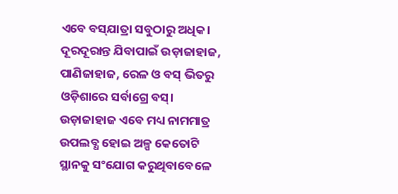ଏବେ ବସ୍‌ଯାତ୍ରା ସବୁଠାରୁ ଅଧିକ। ଦୂରଦୂରାନ୍ତ ଯିବାପାଇଁ ଉଡ଼ାଜାହାଜ, ପାଣିଜାହାଜ, ରେଳ ଓ ବସ୍‌ ଭିତରୁ ଓଡ଼ିଶାରେ ସର୍ବାଗ୍ରେ ବସ୍‌। ଉଡ଼ାଜାହାଜ ଏବେ ମଧ୍ୟ ନାମମାତ୍ର ଉପଲବ୍ଧ ହୋଇ ଅଳ୍ପ କେତୋଟି ସ୍ଥାନକୁ ସଂଯୋଗ କରୁଥିବାବେଳେ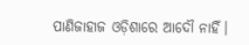ପାଣିଜାହାଜ ଓଡ଼ିଶାରେ ଆଦୌ ନାହିଁ।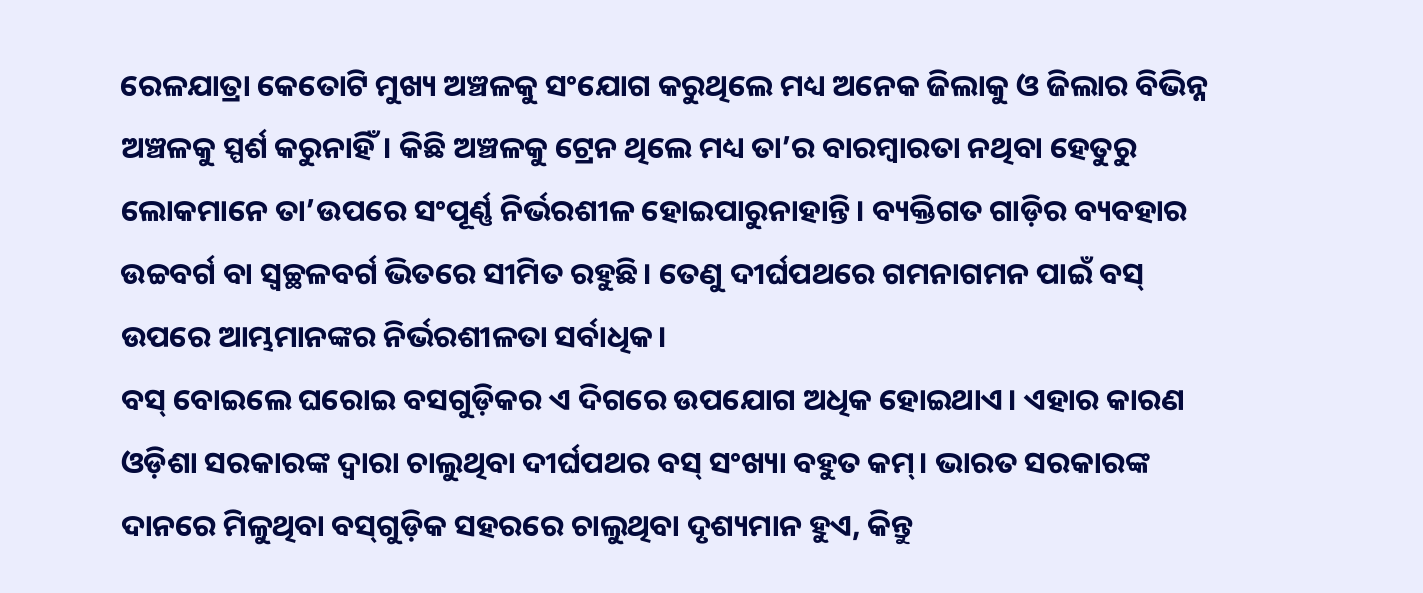ରେଳଯାତ୍ରା କେତୋଟି ମୁଖ୍ୟ ଅଞ୍ଚଳକୁ ସଂଯୋଗ କରୁଥିଲେ ମଧ୍ୟ ଅନେକ ଜିଲାକୁ ଓ ଜିଲାର ବିଭିନ୍ନ ଅଞ୍ଚଳକୁ ସ୍ପର୍ଶ କରୁନାହିଁ। କିଛି ଅଞ୍ଚଳକୁ ଟ୍ରେନ ଥିଲେ ମଧ୍ୟ ତା’ର ବାରମ୍ବାରତା ନଥିବା ହେତୁରୁ ଲୋକମାନେ ତା’ଉପରେ ସଂପୂର୍ଣ୍ଣ ନିର୍ଭରଶୀଳ ହୋଇପାରୁନାହାନ୍ତି। ବ୍ୟକ୍ତିଗତ ଗାଡ଼ିର ବ୍ୟବହାର ଉଚ୍ଚବର୍ଗ ବା ସ୍ବଚ୍ଛଳବର୍ଗ ଭିତରେ ସୀମିତ ରହୁଛି। ତେଣୁ ଦୀର୍ଘପଥରେ ଗମନାଗମନ ପାଇଁ ବସ୍‌ ଉପରେ ଆମ୍ଭମାନଙ୍କର ନିର୍ଭରଶୀଳତା ସର୍ବାଧିକ।
ବସ୍‌ ବୋଇଲେ ଘରୋଇ ବସଗୁଡ଼ିକର ଏ ଦିଗରେ ଉପଯୋଗ ଅଧିକ ହୋଇଥାଏ। ଏହାର କାରଣ ଓଡ଼ିଶା ସରକାରଙ୍କ ଦ୍ବାରା ଚାଲୁଥିବା ଦୀର୍ଘପଥର ବସ୍‌ ସଂଖ୍ୟା ବହୁତ କମ୍‌। ଭାରତ ସରକାରଙ୍କ ଦାନରେ ମିଳୁଥିବା ବସ୍‌ଗୁଡ଼ିକ ସହରରେ ଚାଲୁଥିବା ଦୃଶ୍ୟମାନ ହୁଏ, କିନ୍ତୁ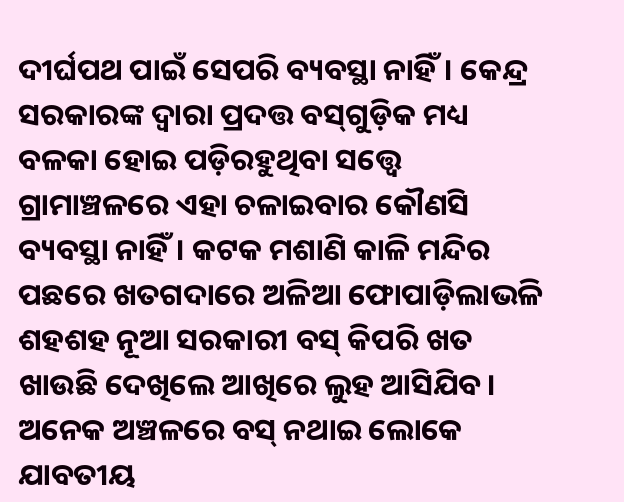ଦୀର୍ଘପଥ ପାଇଁ ସେପରି ବ୍ୟବସ୍ଥା ନାହିଁ। କେନ୍ଦ୍ର ସରକାରଙ୍କ ଦ୍ବାରା ପ୍ରଦତ୍ତ ବସ୍‌ଗୁଡ଼ିକ ମଧ୍ୟ ବଳକା ହୋଇ ପଡ଼ିରହୁଥିବା ସତ୍ତ୍ବେ ଗ୍ରାମାଞ୍ଚଳରେ ଏହା ଚଳାଇବାର କୌଣସି ବ୍ୟବସ୍ଥା ନାହିଁ। କଟକ ମଶାଣି କାଳି ମନ୍ଦିର ପଛରେ ଖତଗଦାରେ ଅଳିଆ ଫୋପାଡ଼ିଲାଭଳି ଶହଶହ ନୂଆ ସରକାରୀ ବସ୍‌ କିପରି ଖତ ଖାଉଛି ଦେଖିଲେ ଆଖିରେ ଲୁହ ଆସିଯିବ। ଅନେକ ଅଞ୍ଚଳରେ ବସ୍‌ ନଥାଇ ଲୋକେ ଯାବତୀୟ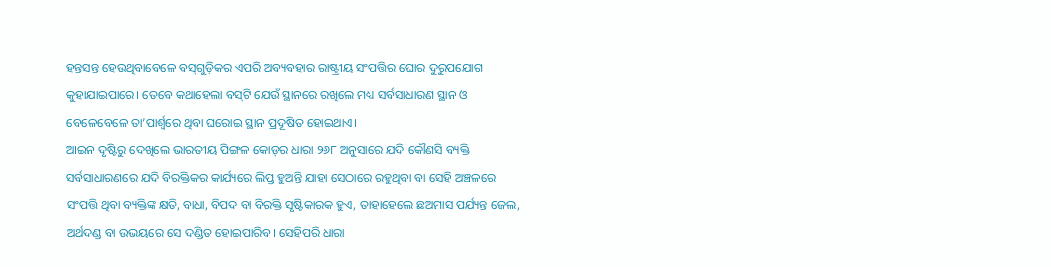ହନ୍ତସନ୍ତ ହେଉଥିବାବେଳେ ବସ୍‌ଗୁଡ଼ିକର ଏପରି ଅବ୍ୟବହାର ରାଷ୍ଟ୍ରୀୟ ସଂପତ୍ତିର ଘୋର ଦୁରୁପଯୋଗ କୁହାଯାଇପାରେ। ତେବେ କଥାହେଲା ବସ୍‌ଟି ଯେଉଁ ସ୍ଥାନରେ ରଖିଲେ ମଧ୍ୟ ସର୍ବସାଧାରଣ ସ୍ଥାନ ଓ ବେଳେବେଳେ ତା’ପାର୍ଶ୍ବରେ ଥିବା ଘରୋଇ ସ୍ଥାନ ପ୍ରଦୂଷିତ ହୋଇଥାଏ।
ଆଇନ ଦୃଷ୍ଟିରୁ ଦେଖିଲେ ଭାରତୀୟ ପିଙ୍ଗଳ କୋଡ୍‌ର ଧାରା ୨୬୮ ଅନୁସାରେ ଯଦି କୌଣସି ବ୍ୟକ୍ତି ସର୍ବସାଧାରଣରେ ଯଦି ବିରକ୍ତିକର କାର୍ଯ୍ୟରେ ଲିପ୍ତ ହୁଅନ୍ତି ଯାହା ସେଠାରେ ରହୁଥିବା ବା ସେହି ଅଞ୍ଚଳରେ ସଂପତ୍ତି ଥିବା ବ୍ୟକ୍ତିଙ୍କ କ୍ଷତି, ବାଧା, ବିପଦ ବା ବିରକ୍ତି ସୃଷ୍ଟିକାରକ ହୁଏ, ତାହାହେଲେ ଛଅମାସ ପର୍ଯ୍ୟନ୍ତ ଜେଲ, ଅର୍ଥଦଣ୍ଡ ବା ଉଭୟରେ ସେ ଦଣ୍ଡିତ ହୋଇପାରିବ। ସେହିପରି ଧାରା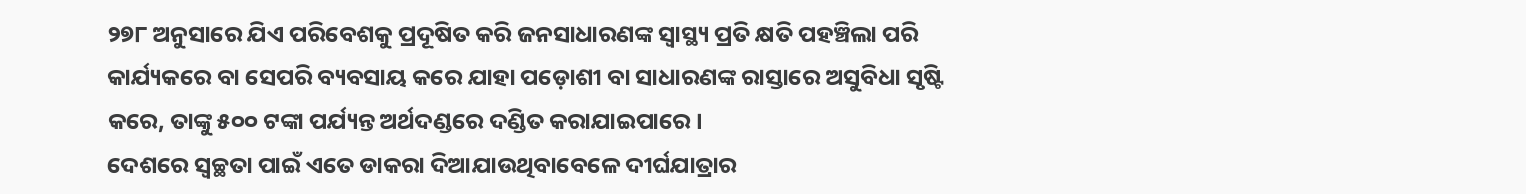୨୭୮ ଅନୁସାରେ ଯିଏ ପରିବେଶକୁ ପ୍ରଦୂଷିତ କରି ଜନସାଧାରଣଙ୍କ ସ୍ବାସ୍ଥ୍ୟ ପ୍ରତି କ୍ଷତି ପହଞ୍ଚିଲା ପରି କାର୍ଯ୍ୟକରେ ବା ସେପରି ବ୍ୟବସାୟ କରେ ଯାହା ପଡ଼ୋଶୀ ବା ସାଧାରଣଙ୍କ ରାସ୍ତାରେ ଅସୁବିଧା ସୃଷ୍ଟି କରେ, ତାଙ୍କୁ ୫୦୦ ଟଙ୍କା ପର୍ଯ୍ୟନ୍ତ ଅର୍ଥଦଣ୍ଡରେ ଦଣ୍ଡିତ କରାଯାଇପାରେ।
ଦେଶରେ ସ୍ବଚ୍ଛତା ପାଇଁ ଏତେ ଡାକରା ଦିଆଯାଉଥିବାବେଳେ ଦୀର୍ଘଯାତ୍ରାର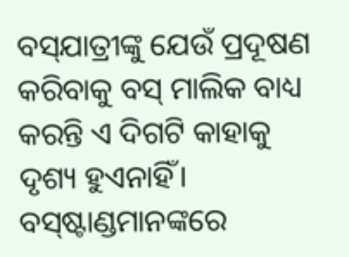ବସ୍‌ଯାତ୍ରୀଙ୍କୁ ଯେଉଁ ପ୍ରଦୂଷଣ କରିବାକୁ ବସ୍‌ ମାଲିକ ବାଧ୍ୟ କରନ୍ତି ଏ ଦିଗଟି କାହାକୁ ଦୃଶ୍ୟ ହୁଏନାହିଁ। ବସ୍‌ଷ୍ଟାଣ୍ଡମାନଙ୍କରେ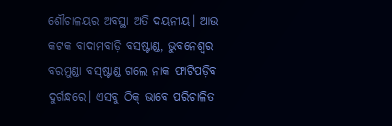ଶୌଚାଳୟର ଅବସ୍ଥା ଅତି ଦୟନୀୟ। ଆଉ କଟକ ବାଦାମବାଡ଼ି ବସଷ୍ଟାଣ୍ଡ, ଭୁବନେଶ୍ବର ବରମୁଣ୍ଡା ବସ୍‌ଷ୍ଟାଣ୍ଡ ଗଲେ ନାକ ଫାଟିପଡ଼ିବ ଦୁର୍ଗନ୍ଧରେ। ଏସବୁ ଠିକ୍‌ ଭାବେ ପରିଚାଳିତ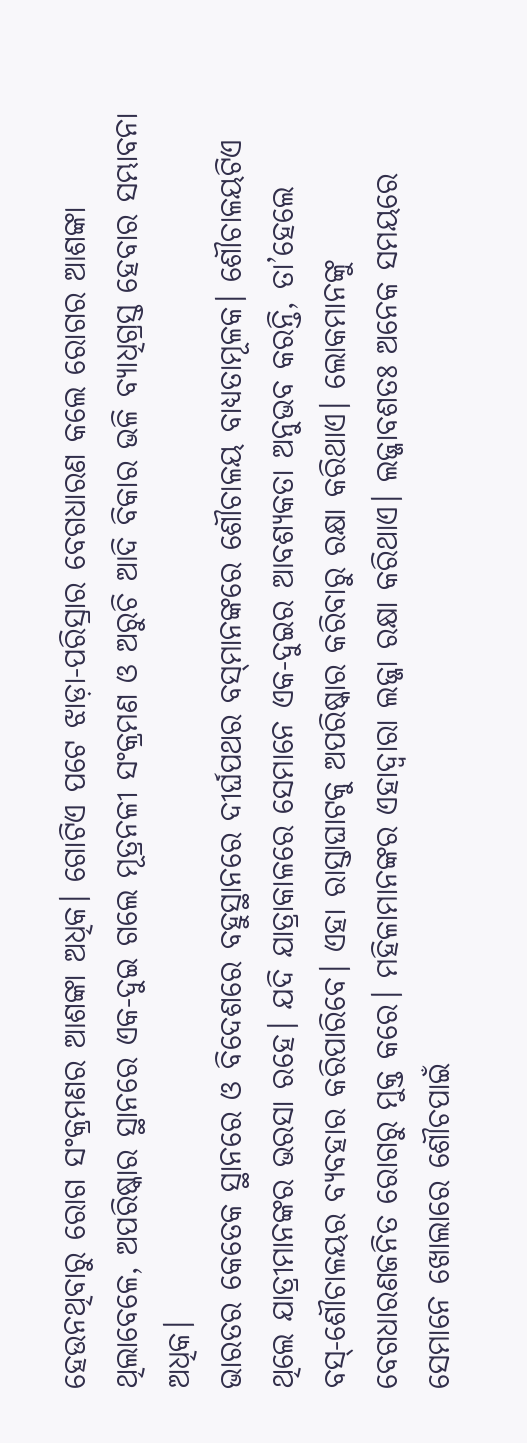ହେଉନଥିବାରୁ ରୋଗ ସଂକ୍ରମଣର ଆଶଙ୍କା ଅଧିକ। ଗୋଟିଏ ପଟେ ଝାଡ଼ା-ପରିସ୍ରାର ବେଗଧାରଣ କଲେ ରୋଗର ଆଶଙ୍କା ଥିଲାବେଳେ, ଅପରିଷ୍କାର ସ୍ଥାନରେ ଏକ-ଦୁଇ ଗଲେ ମୂତ୍ରନଳୀ ସଂକ୍ରମଣ ଓ ଅରୁଚି ଆଦି ବିକାର ଭଳି ବ୍ୟାଧିଗ୍ରସ୍ତ ହେବାର ସମ୍ଭାବନା ଅଧିକ।
ଭାରତର କେତେକ ସ୍ଥାନରେ ଓ ବିଦେଶରେ ବହୁସ୍ଥାନରେ ଦୀର୍ଘପଥର ବସ୍‌ମାନଙ୍କରେ ଶୌଚାଳୟ ବାଧ୍ୟତାମୂଳକ। ଶୌଚାଳୟଟିଏ ଥିଲେ ଯାତ୍ରୀମାନଙ୍କର ଭରସା ରହେ। ଯଦି ଯାତ୍ରାକାଳରେ ସେମାନେ ଏକ-ଦୁଇର ଆବଶ୍ୟକତା ଅନୁଭବ କରନ୍ତି, ତା’ହେଲେ ବସ୍‌-ଶୌଚାଳୟର ବ୍ୟବହାର କରିପାରିବେ। ଏହା ରାସ୍ତାଘାଟକୁ ଅପରିଷ୍କାର କରିବାରୁ ରକ୍ଷା କରିଥାଏ। ଲୋକମାନଙ୍କୁ ବେଗଧାରଣଜନିତ ରୋଗରୁ ମୁକ୍ତ କରେ। ମହିଳାମାନଙ୍କର ଏହାଦ୍ବାରା ଲଜ୍ଜା ରକ୍ଷା କରିଥାଏ। ଲଜ୍ଜାବଶତଃ ଅନେକ ସମୟରେ ସେମାନେ ଖୋଲାରେ ଶୌଚପାଇଁ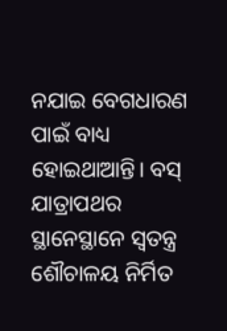ନଯାଇ ବେଗଧାରଣ ପାଇଁ ବାଧ୍ୟ ହୋଇଥାଆନ୍ତି। ବସ୍‌ ଯାତ୍ରାପଥର ସ୍ଥାନେସ୍ଥାନେ ସ୍ବତନ୍ତ୍ର ଶୌଚାଳୟ ନିର୍ମିତ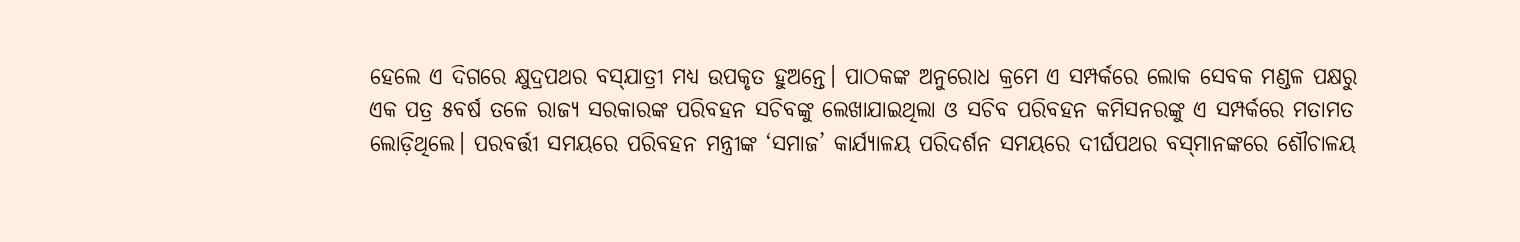ହେଲେ ଏ ଦିଗରେ କ୍ଷୁଦ୍ରପଥର ବସ୍‌ଯାତ୍ରୀ ମଧ୍ୟ ଉପକୃତ ହୁଅନ୍ତେ। ପାଠକଙ୍କ ଅନୁରୋଧ କ୍ରମେ ଏ ସମ୍ପର୍କରେ ଲୋକ ସେବକ ମଣ୍ଡଳ ପକ୍ଷରୁ ଏକ ପତ୍ର ୫ବର୍ଷ ତଳେ ରାଜ୍ୟ ସରକାରଙ୍କ ପରିବହନ ସଚିବଙ୍କୁ ଲେଖାଯାଇଥିଲା ଓ ସଚିବ ପରିବହନ କମିସନରଙ୍କୁ ଏ ସମ୍ପର୍କରେ ମତାମତ ଲୋଡ଼ିଥିଲେ। ପରବର୍ତ୍ତୀ ସମୟରେ ପରିବହନ ମନ୍ତ୍ରୀଙ୍କ ‘ସମାଜ’ କାର୍ଯ୍ୟାଳୟ ପରିଦର୍ଶନ ସମୟରେ ଦୀର୍ଘପଥର ବସ୍‌ମାନଙ୍କରେ ଶୌଚାଳୟ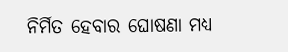ନିର୍ମିତ ହେବାର ଘୋଷଣା ମଧ୍ୟ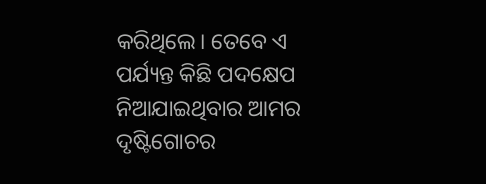କରିଥିଲେ। ତେବେ ଏ ପର୍ଯ୍ୟନ୍ତ କିଛି ପଦକ୍ଷେପ ନିଆଯାଇଥିବାର ଆମର ଦୃଷ୍ଟିଗୋଚର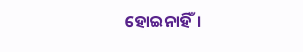ହୋଇନାହିଁ।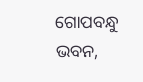ଗୋପବନ୍ଧୁ ଭବନ,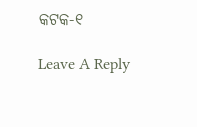କଟକ-୧

Leave A Reply